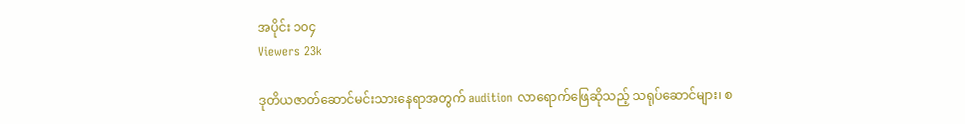အပိုင်း ၁၀၄
Viewers 23k

ဒုတိယဇာတ်ဆောင်မင်းသားနေရာအတွက် audition လာရောက်ဖြေဆိုသည့် သရုပ်ဆောင်များ၊ စ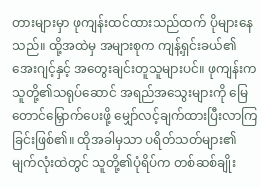တားများမှာ ဖုကျန်းထင်ထားသည်ထက် ပိုများနေသည်။ ထို့အထဲမှ အများစုက ကျန့်ရှင်းခယ်၏အေးဂျင့်နှင့် အတွေးချင်းတူသူများပင်။ ဖုကျန်းက သူတို့၏သရုပ်ဆောင် အရည်အသွေးများကို မြေတောင်မြှောက်ပေးဖို့ မျှော်လင့်ချက်ထားပြီးလာကြခြင်းဖြစ်၏။ ထိုအခါမှသာ ပရိတ်သတ်များ၏ မျက်လုံးထဲတွင် သူတို့၏ပုံရိပ်က တစ်ဆစ်ချိုး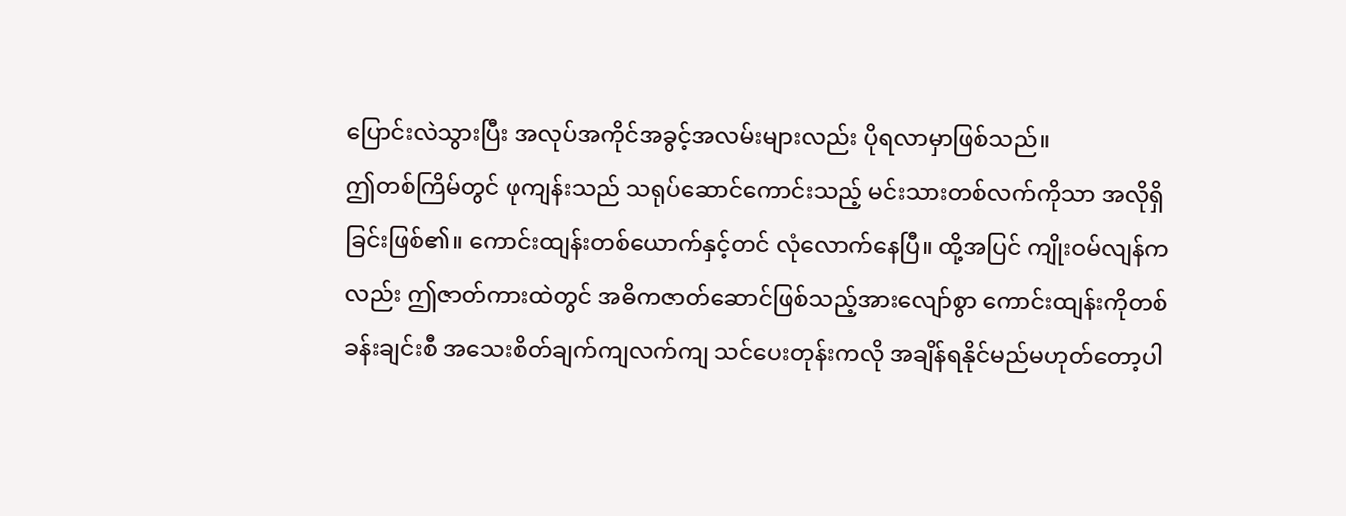ပြောင်းလဲသွားပြီး အလုပ်အကိုင်အခွင့်အလမ်းများလည်း ပိုရလာမှာဖြစ်သည်။
ဤတစ်ကြိမ်တွင် ဖုကျန်းသည် သရုပ်ဆောင်ကောင်းသည့် မင်းသားတစ်လက်ကိုသာ အလိုရှိခြင်းဖြစ်၏။ ကောင်းထျန်းတစ်ယောက်နှင့်တင် လုံလောက်နေပြီ။ ထို့အပြင် ကျိုးဝမ်လျန်ကလည်း ဤဇာတ်ကားထဲတွင် အဓိကဇာတ်ဆောင်ဖြစ်သည့်အားလျော်စွာ ကောင်းထျန်းကိုတစ်ခန်းချင်းစီ အသေးစိတ်ချက်ကျလက်ကျ သင်ပေးတုန်းကလို အချိန်ရနိုင်မည်မဟုတ်တော့ပါ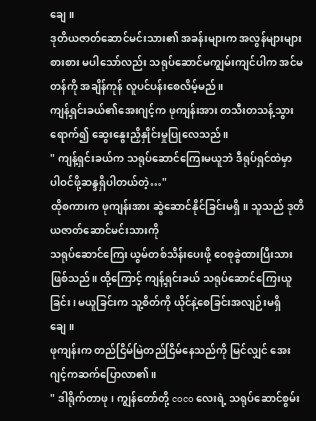ချေ။
ဒုတိယဇာတ်ဆောင်မင်းသား၏ အခန်းများက အလွန်များများစားစား မပါသော်လည်း သရုပ်ဆောင်မကျွမ်းကျင်ပါက အင်မတန်ကို အချိန်ကုန် လူပင်ပန်းစေလိမ့်မည်။
ကျန့်ရှင်းခယ်၏အေးဂျင့်က ဖုကျန်းအား တသီးတသန့်သွားရောက်၍ ဆွေးနွေးညှိနှိုင်းမှုပြုလေသည်။
" ကျန့်ရှင်းခယ်က သရုပ်ဆောင်ကြေးမယူဘဲ ဒီရုပ်ရှင်ထဲမှာ ပါဝင်ဖို့ဆန္ဒရှိပါတယ်တဲ့…"
ထိုစကားက ဖုကျန်းအား ဆွဲဆောင်နိုင်ခြင်းမရှိ။ သူသည် ဒုတိယဇာတ်ဆောင်မင်းသားကို
သရုပ်ဆောင်ကြေး ယွမ်တစ်သိန်းပေးဖို့ ဝေစုခွဲထားပြီးသားဖြစ်သည်။ ထို့ကြောင့် ကျန့်ရှင်းခယ် သရုပ်ဆောင်ကြေးယူခြင်း၊ မယူခြင်းက သူ့စိတ်ကို ယိုင်နဲ့စေခြင်းအလျဉ်းမရှိချေ။
ဖုကျန်းက တည်ငြိမ်မြဲတည်ငြိမ်နေသည်ကို မြင်လျှင် အေးဂျင့်ကဆက်ပြောလာ၏။
" ဒါရိုက်တာဖု၊ ကျွန်တော်တို့ coco လေးရဲ့ သရုပ်ဆောင်စွမ်း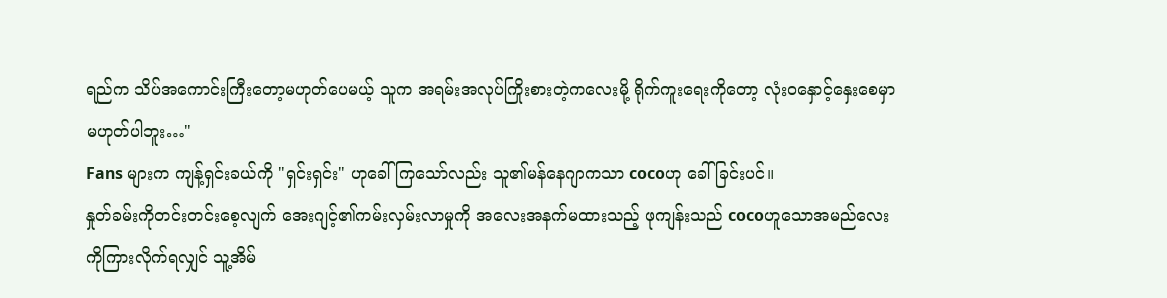ရည်က သိပ်အကောင်းကြီးတော့မဟုတ်ပေမယ့် သူက အရမ်းအလုပ်ကြိုးစားတဲ့ကလေးမို့ ရိုက်ကူးရေးကိုတော့ လုံးဝနှောင့်နှေးစေမှာ မဟုတ်ပါဘူး…"
Fans များက ကျန့်ရှင်းခယ်ကို "ရှင်းရှင်း" ဟုခေါ်ကြသော်လည်း သူ၏မန်နေဂျာကသာ cocoဟု ခေါ်ခြင်းပင်။
နှုတ်ခမ်းကိုတင်းတင်းစေ့လျက် အေးဂျင့်၏ကမ်းလှမ်းလာမှုကို အလေးအနက်မထားသည့် ဖုကျန်းသည် cocoဟူသောအမည်လေးကိုကြားလိုက်ရလျှင် သူ့အိမ်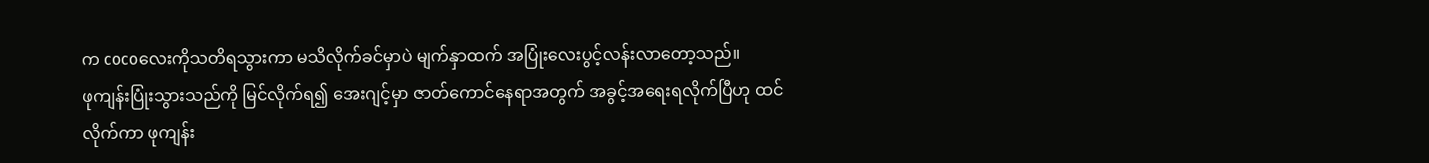က cocoလေးကိုသတိရသွားကာ မသိလိုက်ခင်မှာပဲ မျက်နှာထက် အပြုံးလေးပွင့်လန်းလာတော့သည်။
ဖုကျန်းပြုံးသွားသည်ကို မြင်လိုက်ရ၍ အေးဂျင့်မှာ ဇာတ်ကောင်နေရာအတွက် အခွင့်အရေးရလိုက်ပြီဟု ထင်လိုက်ကာ ဖုကျန်း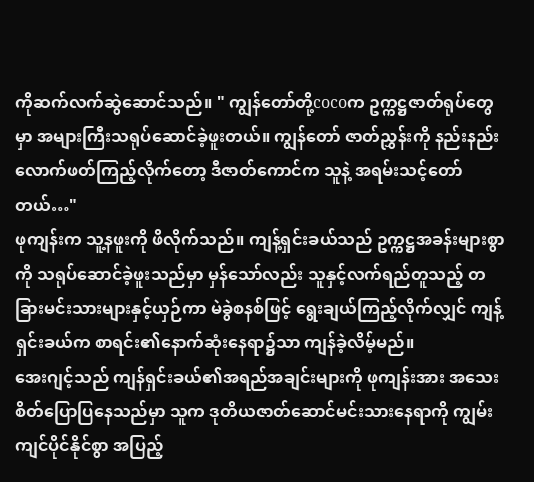ကိုဆက်လက်ဆွဲဆောင်သည်။ " ကျွန်တော်တို့cocoက ဥက္ကဋ္ဌဇာတ်ရုပ်တွေမှာ အများကြီးသရုပ်ဆောင်ခဲ့ဖူးတယ်။ ကျွန်တော် ဇာတ်ညွှန်းကို နည်းနည်းလောက်ဖတ်ကြည့်လိုက်တော့ ဒီဇာတ်ကောင်က သူနဲ့ အရမ်းသင့်တော်တယ်…"
ဖုကျန်းက သူ့နဖူးကို ဖိလိုက်သည်။ ကျန့်ရှင်းခယ်သည် ဥက္ကဋ္ဌအခန်းများစွာကို သရုပ်ဆောင်ခဲ့ဖူးသည်မှာ မှန်သော်လည်း သူနှင့်လက်ရည်တူသည့် တခြားမင်းသားများနှင့်ယှဉ်ကာ မဲခွဲစနစ်ဖြင့် ရွေးချယ်ကြည့်လိုက်လျှင် ကျန့်ရှင်းခယ်က စာရင်း၏နောက်ဆုံးနေရာ၌သာ ကျန်ခဲ့လိမ့်မည်။
အေးဂျင့်သည် ကျန်ရှင်းခယ်၏အရည်အချင်းများကို ဖုကျန်းအား အသေးစိတ်ပြောပြနေသည်မှာ သူက ဒုတိယဇာတ်ဆောင်မင်းသားနေရာကို ကျွမ်းကျင်ပိုင်နိုင်စွာ အပြည့်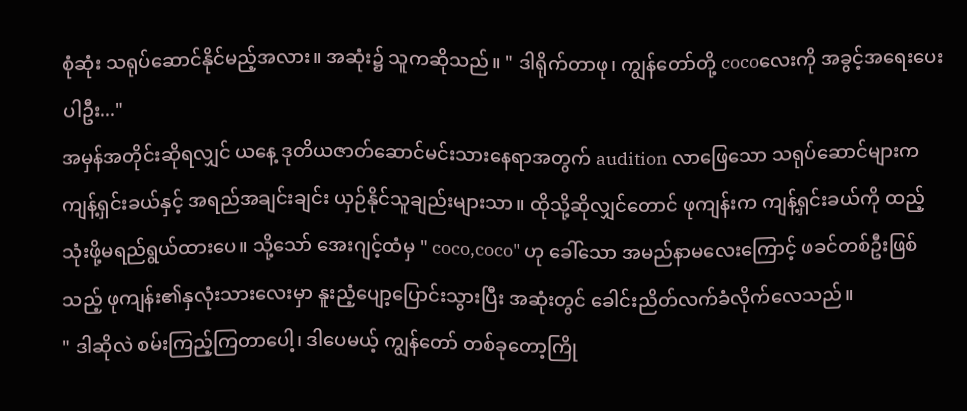စုံဆုံး သရုပ်ဆောင်နိုင်မည့်အလား။ အဆုံး၌ သူကဆိုသည်။ " ဒါရိုက်တာဖု၊ ကျွန်တော်တို့ cocoလေးကို အခွင့်အရေးပေးပါဦး..."
အမှန်အတိုင်းဆိုရလျှင် ယနေ့ ဒုတိယဇာတ်ဆောင်မင်းသားနေရာအတွက် audition လာဖြေသော သရုပ်ဆောင်များက ကျန့်ရှင်းခယ်နှင့် အရည်အချင်းချင်း ယှဉ်နိုင်သူချည်းများသာ။ ထိုသို့ဆိုလျှင်တောင် ဖုကျန်းက ကျန့်ရှင်းခယ်ကို ထည့်သုံးဖို့မရည်ရွယ်ထားပေ။ သို့သော် အေးဂျင့်ထံမှ " coco,coco" ဟု ခေါ်သော အမည်နာမလေးကြောင့် ဖခင်တစ်ဦးဖြစ်သည့် ဖုကျန်း၏နှလုံးသားလေးမှာ နူးညံ့ပျော့ပြောင်းသွားပြီး အဆုံးတွင် ခေါင်းညိတ်လက်ခံလိုက်လေသည်။
" ဒါဆိုလဲ စမ်းကြည့်ကြတာပေါ့၊ ဒါပေမယ့် ကျွန်တော် တစ်ခုတော့ကြို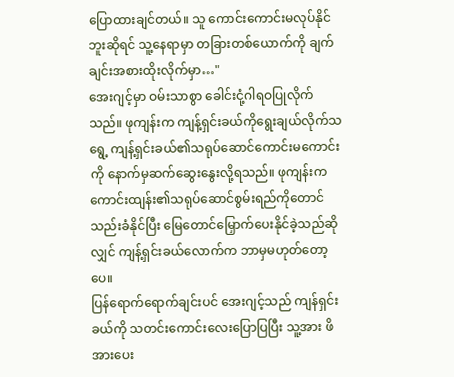ပြောထားချင်တယ်။ သူ ကောင်းကောင်းမလုပ်နိုင်ဘူးဆိုရင် သူ့နေရာမှာ တခြားတစ်ယောက်ကို ချက်ချင်းအစားထိုးလိုက်မှာ…"
အေးဂျင့်မှာ ဝမ်းသာစွာ ခေါင်းငုံ့ဂါရဝပြုလိုက်သည်။ ဖုကျန်းက ကျန့်ရှင်းခယ်ကိုရွေးချယ်လိုက်သရွေ့ ကျန့်ရှင်းခယ်၏သရုပ်ဆောင်ကောင်းမကောင်းကို နောက်မှဆက်ဆွေးနွေးလို့ရသည်။ ဖုကျန်းက ကောင်းထျန်း၏သရုပ်ဆောင်စွမ်းရည်ကိုတောင် သည်းခံနိုင်ပြီး မြေတောင်မြှောက်ပေးနိုင်ခဲ့သည်ဆိုလျှင် ကျန့်ရှင်းခယ်လောက်က ဘာမှမဟုတ်တော့ပေ။
ပြန်ရောက်ရောက်ချင်းပင် အေးဂျင့်သည် ကျန်ရှင်းခယ်ကို သတင်းကောင်းလေးပြောပြပြီး သူ့အား ဖိအားပေး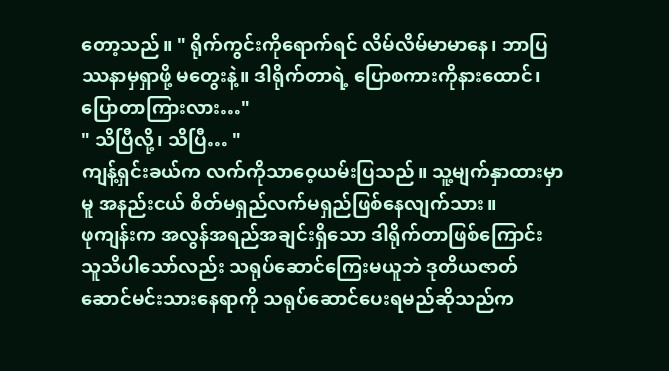တော့သည်။ " ရိုက်ကွင်းကိုရောက်ရင် လိမ်လိမ်မာမာနေ၊ ဘာပြဿနာမှရှာဖို့ မတွေးနဲ့။ ဒါရိုက်တာရဲ့ ပြောစကားကိုနားထောင်၊ ပြောတာကြားလား…"
" သိပြီလို့၊ သိပြီ… "
ကျန့်ရှင်းခယ်က လက်ကိုသာဝေ့ယမ်းပြသည်။ သူ့မျက်နှာထားမှာမူ အနည်းငယ် စိတ်မရှည်လက်မရှည်ဖြစ်နေလျက်သား။
ဖုကျန်းက အလွန်အရည်အချင်းရှိသော ဒါရိုက်တာဖြစ်ကြောင်း သူသိပါသော်လည်း သရုပ်ဆောင်ကြေးမယူဘဲ ဒုတိယဇာတ်ဆောင်မင်းသားနေရာကို သရုပ်ဆောင်ပေးရမည်ဆိုသည်က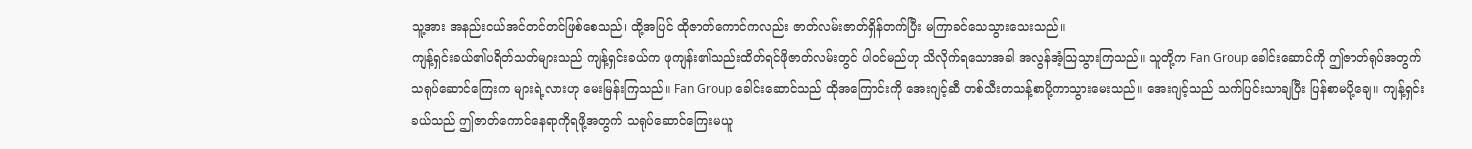သူ့အား အနည်းငယ်အင်တင်တင်ဖြစ်စေသည်၊ ထို့အပြင် ထိုဇာတ်ကောင်ကလည်း ဇာတ်လမ်းဇာတ်ရှိန်တက်ပြီး မကြာခင်သေသွားသေးသည်။
ကျန့်ရှင်းခယ်၏ပရိတ်သတ်များသည် ကျန့်ရှင်းခယ်က ဖုကျန်း၏သည်းထိတ်ရင်ဖိုဇာတ်လမ်းတွင် ပါဝင်မည်ဟု သိလိုက်ရသောအခါ အလွန်အံ့သြသွားကြသည်။ သူတို့က Fan Group ခေါင်းဆောင်ကို ဤဇာတ်ရုပ်အတွက် သရုပ်ဆောင်ကြေးက များရဲ့လားဟု မေးမြန်းကြသည်။ Fan Group ခေါင်းဆောင်သည် ထိုအကြောင်းကို အေးဂျင့်ဆီ တစ်သီးတသန့်စာပို့ကာသွားမေးသည်။ အေးဂျင့်သည် သက်ပြင်းသာချပြီး ပြန်စာမပို့ချေ။ ကျန့်ရှင်းခယ်သည် ဤဇာတ်ကောင်နေရာကိုရဖို့အတွက် သရုပ်ဆောင်ကြေးမယူ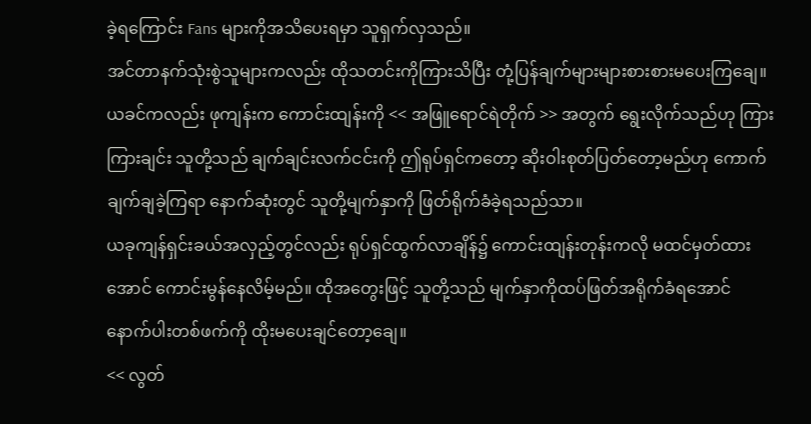ခဲ့ရကြောင်း Fans များကိုအသိပေးရမှာ သူရှက်လှသည်။
အင်တာနက်သုံးစွဲသူများကလည်း ထိုသတင်းကိုကြားသိပြီး တုံ့ပြန်ချက်များများစားစားမပေးကြချေ။ ယခင်ကလည်း ဖုကျန်းက ကောင်းထျန်းကို << အဖြူရောင်ရဲတိုက် >> အတွက် ရွေးလိုက်သည်ဟု ကြားကြားချင်း သူတို့သည် ချက်ချင်းလက်ငင်းကို ဤရုပ်ရှင်ကတော့ ဆိုးဝါးစုတ်ပြတ်တော့မည်ဟု ကောက်ချက်ချခဲ့ကြရာ နောက်ဆုံးတွင် သူတို့မျက်နှာကို ဖြတ်ရိုက်ခံခဲ့ရသည်သာ။
ယခုကျန်ရှင်းခယ်အလှည့်တွင်လည်း ရုပ်ရှင်ထွက်လာချိန်၌ ကောင်းထျန်းတုန်းကလို မထင်မှတ်ထားအောင် ကောင်းမွန်နေလိမ့်မည်။ ထိုအတွေးဖြင့် သူတို့သည် မျက်နှာကိုထပ်ဖြတ်အရိုက်ခံရအောင် နောက်ပါးတစ်ဖက်ကို ထိုးမပေးချင်တော့ချေ။
<< လွတ်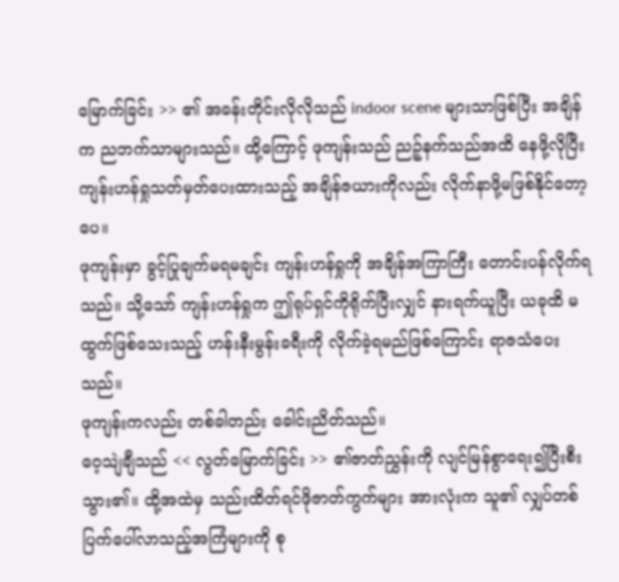မြောက်ခြင်း >> ၏ အခန်းတိုင်းလိုလိုသည် indoor scene များသာဖြစ်ပြီး အချိန်က ညဘက်သာများသည်။ ထို့ကြောင့် ဖုကျန်းသည် ညဉ့်နက်သည်အထိ နေဖို့လိုပြီး ကျန်းဟန်ရှုသတ်မှတ်ပေးထားသည့် အချိန်ဇယားကိုလည်း လိုက်နာဖို့မဖြစ်နိုင်တော့ပေ။
ဖုကျန်းမှာ ခွင့်ပြုချက်မရမချင်း ကျန်းဟန်ရှုကို အချိန်အကြာကြီး တောင်းပန်လိုက်ရသည်။ သို့သော် ကျန်းဟန်ရှုက ဤရုပ်ရှင်ကိုရိုက်ပြီးလျှင် နားရက်ယူပြီး ယခုထိ မထွက်ဖြစ်သေးသည့် ဟန်းနီးမွန်းခရီးကို လိုက်ခဲ့ရမည်ဖြစ်ကြောင်း ရာဇသံပေးသည်။
ဖုကျန်းကလည်း တစ်ခါတည်း ခေါင်းညိတ်သည်။
ဝေ့သျဲချီသည် << လွတ်မြောက်ခြင်း >> ၏ဇာတ်ညွှန်းကို လျင်မြန်စွာရေး၍ပြီးစီးသွား၏။ ထို့အထဲမှ သည်းထိတ်ရင်ဖိုဇာတ်ကွက်များ အားလုံးက သူ၏ လျှပ်တစ်ပြက်ပေါ်လာသည့်အကြံများကို စု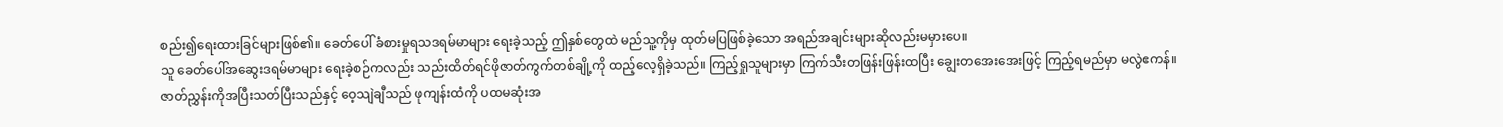စည်း၍ရေးထားခြင်များဖြစ်၏။ ခေတ်ပေါ် ခံစားမှုရသဒရမ်မာများ ရေးခဲ့သည့် ဤနှစ်တွေထဲ မည်သူ့ကိုမှ ထုတ်မပြဖြစ်ခဲ့သော အရည်အချင်းများဆိုလည်းမမှားပေ။
သူ ခေတ်ပေါ်အဆွေးဒရမ်မာများ ရေးခဲ့စဉ်ကလည်း သည်းထိတ်ရင်ဖိုဇာတ်ကွက်တစ်ချို့ကို ထည့်လေ့ရှိခဲ့သည်။ ကြည့်ရှုသူများမှာ ကြက်သီးတဖြန်းဖြန်းထပြီး ချွေးတအေးအေးဖြင့် ကြည့်ရမည်မှာ မလွဲဧကန်။
ဇာတ်ညွှန်းကိုအပြီးသတ်ပြီးသည်နှင့် ဝေ့သျဲချီသည် ဖုကျန်းထံကို ပထမဆုံးအ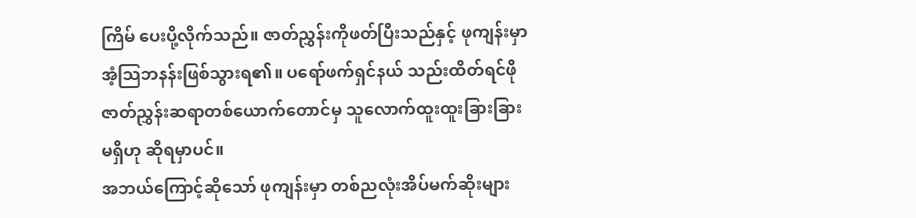ကြိမ် ပေးပို့လိုက်သည်။ ဇာတ်ညွှန်းကိုဖတ်ပြီးသည်နှင့် ဖုကျန်းမှာ အံ့သြဘနန်းဖြစ်သွားရ၏။ ပရော်ဖက်ရှင်နယ် သည်းထိတ်ရင်ဖိုဇာတ်ညွှန်းဆရာတစ်ယောက်တောင်မှ သူလောက်ထူးထူးခြားခြားမရှိဟု ဆိုရမှာပင်။
အဘယ်ကြောင့်ဆိုသော် ဖုကျန်းမှာ တစ်ညလုံးအိပ်မက်ဆိုးများ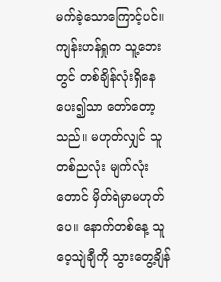မက်ခဲ့သောကြောင့်ပင်။ကျန်းဟန်ရှုက သူ့ဘေးတွင် တစ်ချိန်လုံးရှိနေပေး၍သာ တော်တော့သည်။ မဟုတ်လျှင် သူတစ်ညလုံး မျက်လုံးတောင် မှိတ်ရဲမှာမဟုတ်ပေ။ နောက်တစ်နေ့ သူ ဝေ့သျဲချီကို သွားတွေ့ချိန်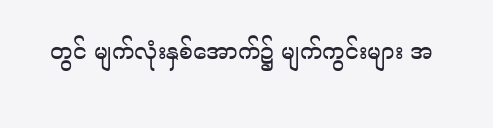တွင် မျက်လုံးနှစ်အောက်၌ မျက်ကွင်းများ အ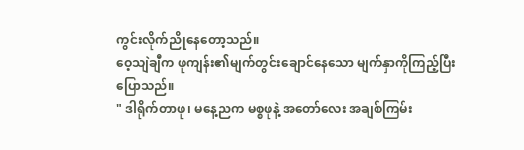ကွင်းလိုက်ညိုနေတော့သည်။
ဝေ့သျဲချီက ဖုကျန်း၏မျက်တွင်းချောင်နေသော မျက်နှာကိုကြည့်ပြီး ပြောသည်။
" ဒါရိုက်တာဖု၊ မနေ့ညက မစ္စဖုနဲ့ အတော်လေး အချစ်ကြမ်း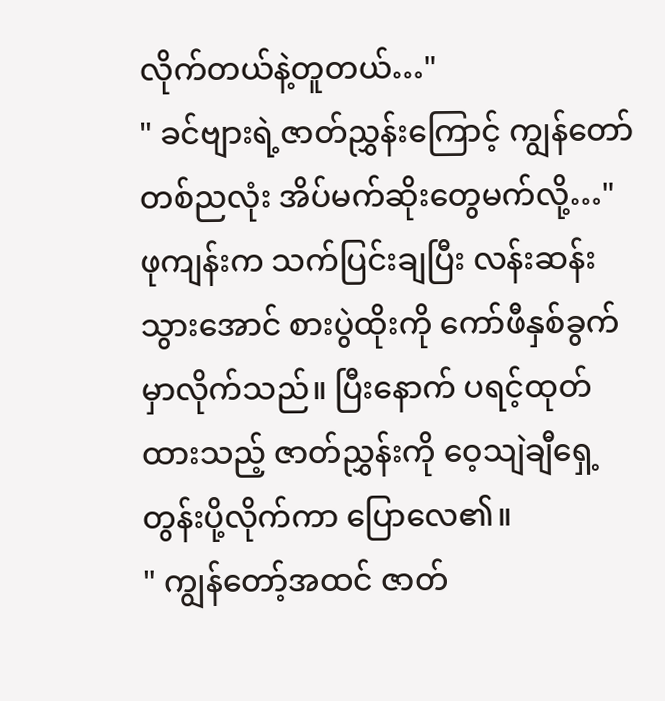လိုက်တယ်နဲ့တူတယ်…"
" ခင်ဗျားရဲ့ဇာတ်ညွှန်းကြောင့် ကျွန်တော် တစ်ညလုံး အိပ်မက်ဆိုးတွေမက်လို့…"
ဖုကျန်းက သက်ပြင်းချပြီး လန်းဆန်းသွားအောင် စားပွဲထိုးကို ကော်ဖီနှစ်ခွက်မှာလိုက်သည်။ ပြီးနောက် ပရင့်ထုတ်ထားသည့် ဇာတ်ညွှန်းကို ဝေ့သျဲချီရှေ့ တွန်းပို့လိုက်ကာ ပြောလေ၏။
" ကျွန်တော့်အထင် ဇာတ်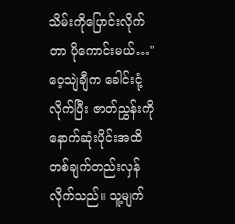သိမ်းကိုပြောင်းလိုက်တာ ပိုကောင်းမယ်…"
ဝေ့သျဲချီက ခေါင်းငုံ့လိုက်ပြီး ဇာတ်ညွှန်းကို နောက်ဆုံးပိုင်းအထိ တစ်ချက်တည်းလှန်လိုက်သည်။ သူ့မျက်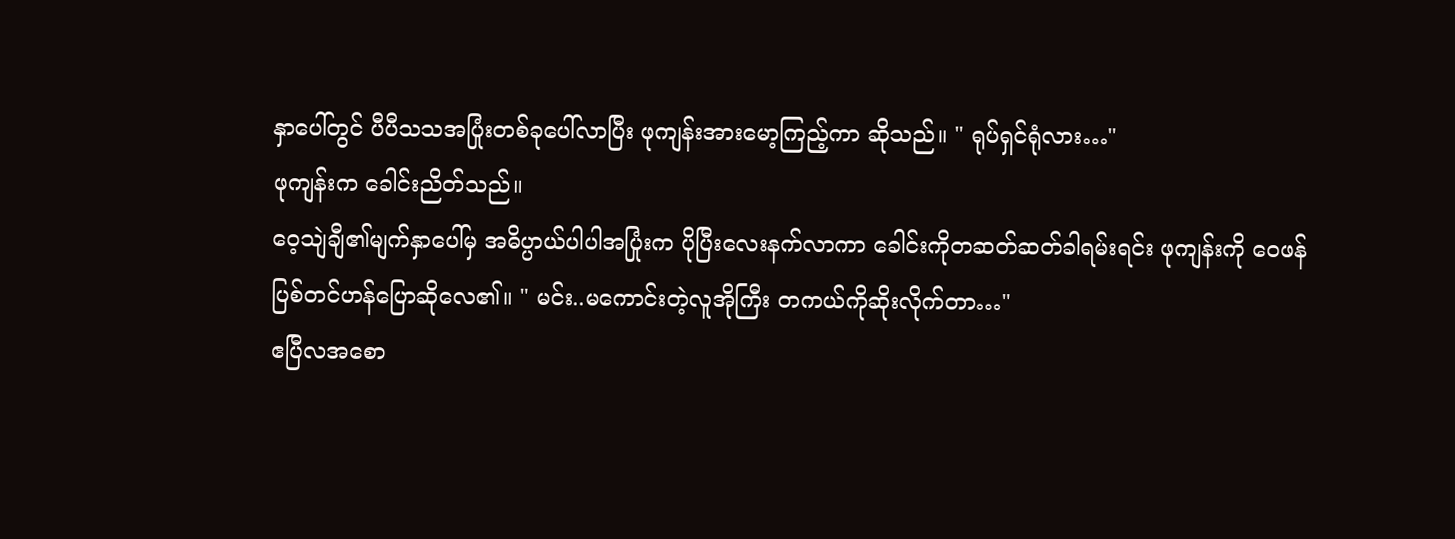နှာပေါ်တွင် ပီပီသသအပြုံးတစ်ခုပေါ်လာပြီး ဖုကျန်းအားမော့ကြည့်ကာ ဆိုသည်။ " ရုပ်ရှင်ရုံလား…"
ဖုကျန်းက ခေါင်းညိတ်သည်။
ဝေ့သျဲချီ၏မျက်နှာပေါ်မှ အဓိပ္ပာယ်ပါပါအပြုံးက ပိုပြီးလေးနက်လာကာ ခေါင်းကိုတဆတ်ဆတ်ခါရမ်းရင်း ဖုကျန်းကို ဝေဖန်ပြစ်တင်ဟန်ပြောဆိုလေ၏။ " မင်း..မကောင်းတဲ့လူအိုကြီး တကယ်ကိုဆိုးလိုက်တာ…"
ဧပြီလအစော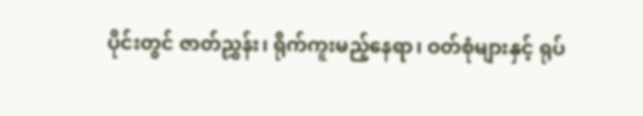ပိုင်းတွင် ဇာတ်ညွှန်း၊ ရိုက်ကူးမည့်နေရာ၊ ဝတ်စုံများနှင့် ရုပ်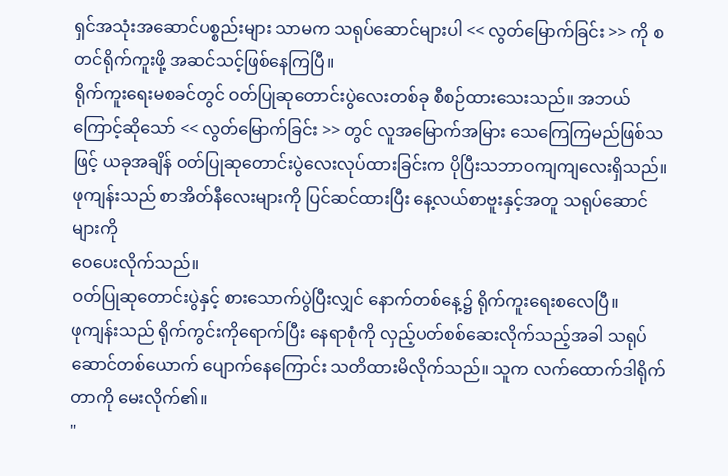ရှင်အသုံးအဆောင်ပစ္စည်းများ သာမက သရုပ်ဆောင်များပါ << လွတ်မြောက်ခြင်း >> ကို စတင်ရိုက်ကူးဖို့ အဆင်သင့်ဖြစ်နေကြပြီ။
ရိုက်ကူးရေးမစခင်တွင် ဝတ်ပြုဆုတောင်းပွဲလေးတစ်ခု စီစဉ်ထားသေးသည်။ အဘယ်ကြောင့်ဆိုသော် << လွတ်မြောက်ခြင်း >> တွင် လူအမြောက်အမြား သေကြေကြမည်ဖြစ်သဖြင့် ယခုအချိန် ဝတ်ပြုဆုတောင်းပွဲလေးလုပ်ထားခြင်းက ပိုပြီးသဘာဝကျကျလေးရှိသည်။ ဖုကျန်းသည် စာအိတ်နီလေးများကို ပြင်ဆင်ထားပြီး နေ့လယ်စာဗူးနှင့်အတူ သရုပ်ဆောင်များကို
ဝေပေးလိုက်သည်။
ဝတ်ပြုဆုတောင်းပွဲနှင့် စားသောက်ပွဲပြီးလျှင် နောက်တစ်နေ့၌ ရိုက်ကူးရေးစလေပြီ။
ဖုကျန်းသည် ရိုက်ကွင်းကိုရောက်ပြီး နေရာစုံကို လှည့်ပတ်စစ်ဆေးလိုက်သည့်အခါ သရုပ်ဆောင်တစ်ယောက် ပျောက်နေကြောင်း သတိထားမိလိုက်သည်။ သူက လက်ထောက်ဒါရိုက်တာကို မေးလိုက်၏။
"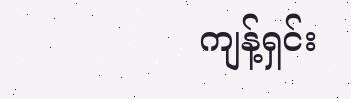ကျန့်ရှင်း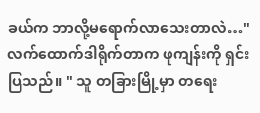ခယ်က ဘာလို့မရောက်လာသေးတာလဲ…"
လက်ထောက်ဒါရိုက်တာက ဖုကျန်းကို ရှင်းပြသည်။ " သူ တခြားမြို့မှာ တရေး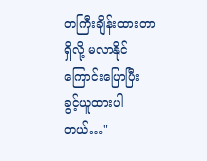တကြီးချိန်းထားတာရှိလို့ မလာနိုင်ကြောင်းပြောပြီး ခွင့်ယူထားပါတယ်…"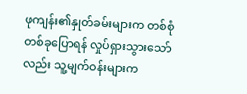ဖုကျန်း၏နှုတ်ခမ်းများက တစ်စုံတစ်ခုပြောရန် လှုပ်ရှားသွားသော်လည်း သူ့မျက်ဝန်းများက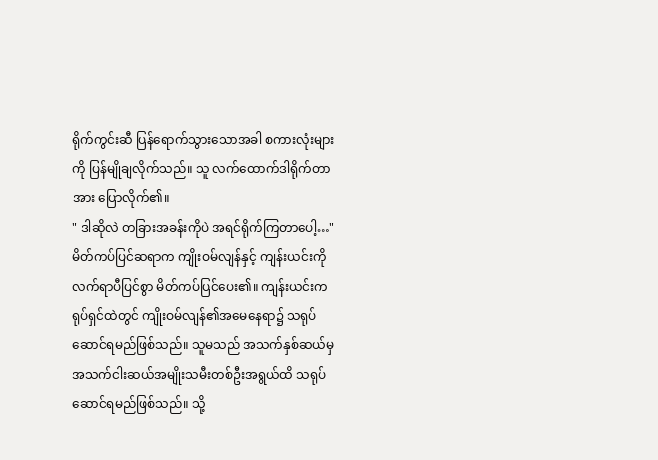ရိုက်ကွင်းဆီ ပြန်ရောက်သွားသောအခါ စကားလုံးများကို ပြန်မျိုချလိုက်သည်။ သူ လက်ထောက်ဒါရိုက်တာအား ပြောလိုက်၏။
" ဒါဆိုလဲ တခြားအခန်းကိုပဲ အရင်ရိုက်ကြတာပေါ့…"
မိတ်ကပ်ပြင်ဆရာက ကျိုးဝမ်လျန်နှင့် ကျန်းယင်းကို လက်ရာပီပြင်စွာ မိတ်ကပ်ပြင်ပေး၏။ ကျန်းယင်းက ရုပ်ရှင်ထဲတွင် ကျိုးဝမ်လျန်၏အမေနေရာ၌ သရုပ်ဆောင်ရမည်ဖြစ်သည်။ သူမသည် အသက်နှစ်ဆယ်မှ အသက်ငါးဆယ်အမျိုးသမီးတစ်ဦးအရွယ်ထိ သရုပ်ဆောင်ရမည်ဖြစ်သည်။ သို့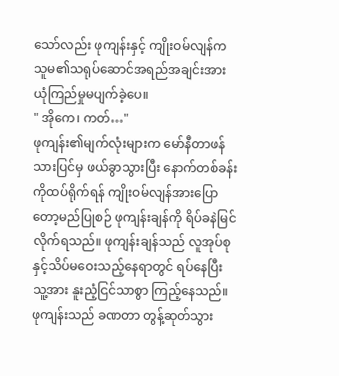သော်လည်း ဖုကျန်းနှင့် ကျိုးဝမ်လျန်က သူမ၏သရုပ်ဆောင်အရည်အချင်းအား ယုံကြည်မှုမပျက်ခဲ့ပေ။
" အိုကေ၊ ကတ်…"
ဖုကျန်း၏မျက်လုံးများက မော်နီတာဖန်သားပြင်မှ ဖယ်ခွာသွားပြီး နောက်တစ်ခန်းကိုထပ်ရိုက်ရန် ကျိုးဝမ်လျန်အားပြောတော့မည်ပြုစဉ် ဖုကျန်းချန်ကို ရိပ်ခနဲမြင်လိုက်ရသည်။ ဖုကျန်းချန်သည် လူအုပ်စုနှင့်သိပ်မဝေးသည့်နေရာတွင် ရပ်နေပြီး သူ့အား နူးညံ့ငြင်သာစွာ ကြည့်နေသည်။
ဖုကျန်းသည် ခဏတာ တွန့်ဆုတ်သွား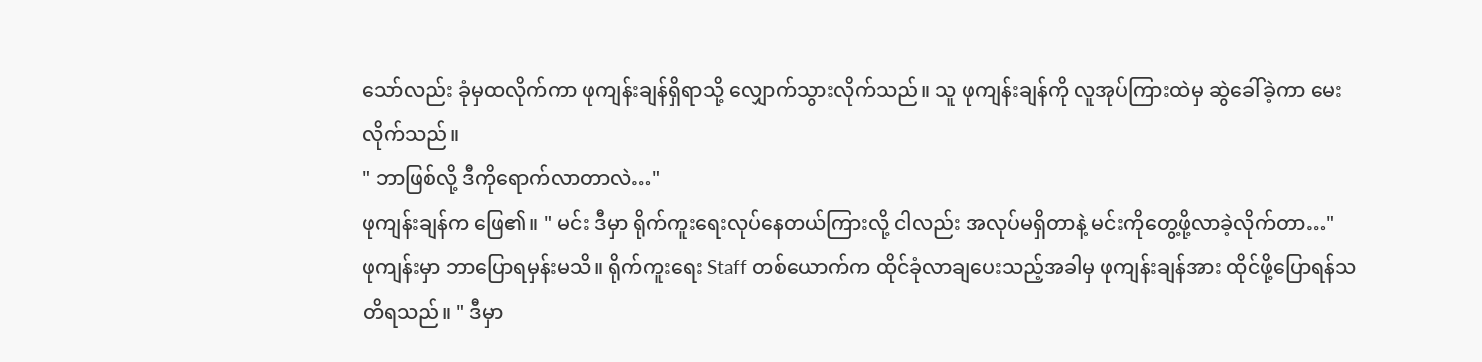သော်လည်း ခုံမှထလိုက်ကာ ဖုကျန်းချန်ရှိရာသို့ လျှောက်သွားလိုက်သည်။ သူ ဖုကျန်းချန်ကို လူအုပ်ကြားထဲမှ ဆွဲခေါ်ခဲ့ကာ မေးလိုက်သည်။
" ဘာဖြစ်လို့ ဒီကိုရောက်လာတာလဲ…"
ဖုကျန်းချန်က ဖြေ၏။ " မင်း ဒီမှာ ရိုက်ကူးရေးလုပ်နေတယ်ကြားလို့ ငါလည်း အလုပ်မရှိတာနဲ့ မင်းကိုတွေ့ဖို့လာခဲ့လိုက်တာ…"
ဖုကျန်းမှာ ဘာပြောရမှန်းမသိ။ ရိုက်ကူးရေး Staff တစ်ယောက်က ထိုင်ခုံလာချပေးသည့်အခါမှ ဖုကျန်းချန်အား ထိုင်ဖို့ပြောရန်သတိရသည်။ " ဒီမှာ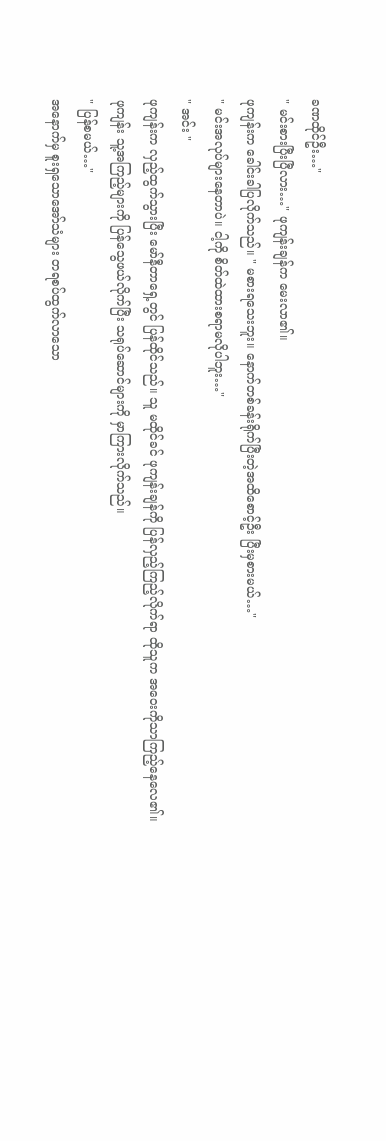ခဏထိုင်ဦး…"
" မင်းစားပြီးပြီလား…" ဖုကျန်းချန်က မေးလာ၏။
ဖုကျန်းက ခေါင်းခါပြလိုက်သည်။ " မစားရသေးဘူး။ နောက်တစ်ခန်းရိုက်ပြီးတဲ့အထိစောင့်ဦး ပြီးမှစားမယ်…"
" မင်းအလုပ်များနေတာပဲ။ ငါ့ကို စိတ်ထဲထားစရာမလိုပါဘူး…"
" အင်း "
ဖုကျန်းက လှည့်ထွက်သွားပြီး မော်နီတာရှေ့တွင် ပြန်ထိုင်သည်။ သူ မထိုင်ခင် ဖုကျန်းချန်ကို ပြန်လှည့်ကြည့်လိုက်ရာ ထိုသူက အဝေးကိုသာကြည့်နေလေ၏။
ဖုကျန်း သူ့အကြည့်များကို ပြန်သွေဖယ်လိုက်ပြီး သရုပ်ဆောင်များကို မှာကြားလိုက်သည်။
" ပြန်စမယ်…"
အနောက်မှ စူးရှသောအော်သံများ တရစပ်ထွက်လာသော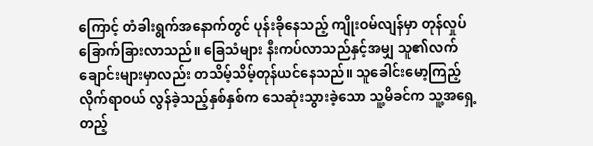ကြောင့် တံခါးရွက်အနောက်တွင် ပုန်းခိုနေသည့် ကျိုးဝမ်လျန်မှာ တုန်လှုပ်ခြောက်ခြားလာသည်။ ခြေသံများ နီးကပ်လာသည်နှင့်အမျှ သူ၏လက်ချောင်းများမှာလည်း တသိမ့်သိမ့်တုန်ယင်နေသည်။ သူခေါင်းမော့ကြည့်လိုက်ရာဝယ် လွန်ခဲ့သည့်နှစ်နှစ်က သေဆုံးသွားခဲ့သော သူ့မိခင်က သူ့အရှေ့တည့်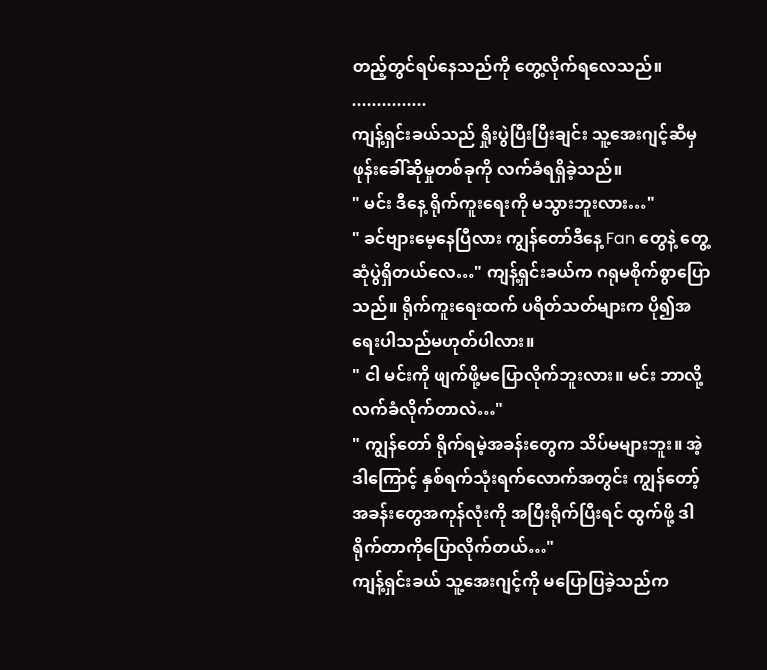တည့်တွင်ရပ်နေသည်ကို တွေ့လိုက်ရလေသည်။
...............
ကျန့်ရှင်းခယ်သည် ရှိုးပွဲပြီးပြီးချင်း သူ့အေးဂျင့်ဆီမှ ဖုန်းခေါ်ဆိုမှုတစ်ခုကို လက်ခံရရှိခဲ့သည်။
" မင်း ဒီနေ့ ရိုက်ကူးရေးကို မသွားဘူးလား…"
" ခင်ဗျားမေ့နေပြီလား ကျွန်တော်ဒီနေ့ Fan တွေနဲ့ တွေ့ဆုံပွဲရှိတယ်လေ…" ကျန့်ရှင်းခယ်က ဂရုမစိုက်စွာပြောသည်။ ရိုက်ကူးရေးထက် ပရိတ်သတ်များက ပို၍အရေးပါသည်မဟုတ်ပါလား။
" ငါ မင်းကို ဖျက်ဖို့မပြောလိုက်ဘူးလား။ မင်း ဘာလို့ လက်ခံလိုက်တာလဲ…"
" ကျွန်တော် ရိုက်ရမဲ့အခန်းတွေက သိပ်မများဘူး။ အဲ့ဒါကြောင့် နှစ်ရက်သုံးရက်လောက်အတွင်း ကျွန်တော့်အခန်းတွေအကုန်လုံးကို အပြီးရိုက်ပြီးရင် ထွက်ဖို့ ဒါရိုက်တာကိုပြောလိုက်တယ်…"
ကျန့်ရှင်းခယ် သူ့အေးဂျင့်ကို မပြောပြခဲ့သည်က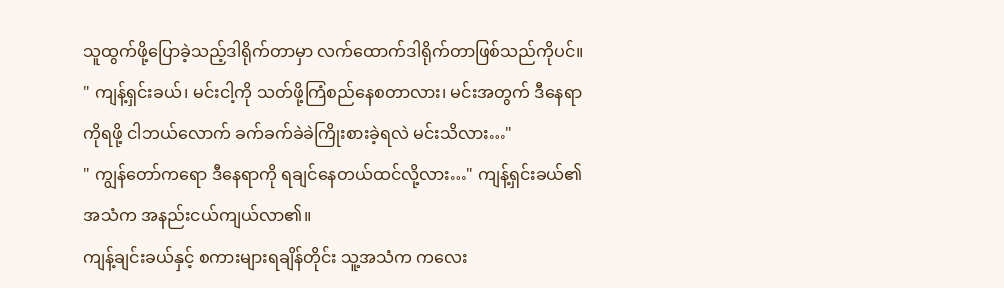သူထွက်ဖို့ပြောခဲ့သည့်ဒါရိုက်တာမှာ လက်ထောက်ဒါရိုက်တာဖြစ်သည်ကိုပင်။
" ကျန့်ရှင်းခယ်၊ မင်းငါ့ကို သတ်ဖို့ကြံစည်နေစတာလား၊ မင်းအတွက် ဒီနေရာကိုရဖို့ ငါဘယ်လောက် ခက်ခက်ခဲခဲကြိုးစားခဲ့ရလဲ မင်းသိလား…"
" ကျွန်တော်ကရော ဒီနေရာကို ရချင်နေတယ်ထင်လို့လား…" ကျန့်ရှင်းခယ်၏အသံက အနည်းငယ်ကျယ်လာ၏။
ကျန့်ချင်းခယ်နှင့် စကားများရချိန်တိုင်း သူ့အသံက ကလေး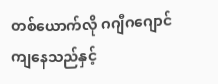တစ်ယောက်လို ဂဂျီဂဂျောင်ကျနေသည်နှင့်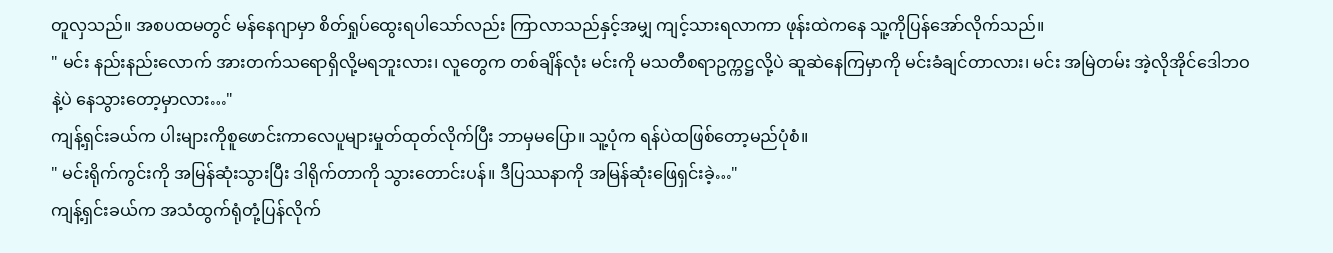တူလှသည်။ အစပထမတွင် မန်နေဂျာမှာ စိတ်ရှုပ်ထွေးရပါသော်လည်း ကြာလာသည်နှင့်အမျှ ကျင့်သားရလာကာ ဖုန်းထဲကနေ သူ့ကိုပြန်အော်လိုက်သည်။
" မင်း နည်းနည်းလောက် အားတက်သရောရှိလို့မရဘူးလား၊ လူတွေက တစ်ချိန်လုံး မင်းကို မသတီစရာဥက္ကဋ္ဌလို့ပဲ ဆူဆဲနေကြမှာကို မင်းခံချင်တာလား၊ မင်း အမြဲတမ်း အဲ့လိုအိုင်ဒေါဘဝနဲ့ပဲ နေသွားတော့မှာလား…"
ကျန့်ရှင်းခယ်က ပါးများကိုစူဖောင်းကာလေပူများမှုတ်ထုတ်လိုက်ပြီး ဘာမှမပြော။ သူ့ပုံက ရန်ပဲထဖြစ်တော့မည်ပုံစံ။
" မင်းရိုက်ကွင်းကို အမြန်ဆုံးသွားပြီး ဒါရိုက်တာကို သွားတောင်းပန်။ ဒီပြဿနာကို အမြန်ဆုံးဖြေရှင်းခဲ့…"
ကျန့်ရှင်းခယ်က အသံထွက်ရုံတုံ့ပြန်လိုက်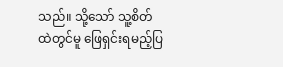သည်။ သို့သော် သူ့စိတ်ထဲတွင်မူ ဖြေရှင်းရမည့်ပြ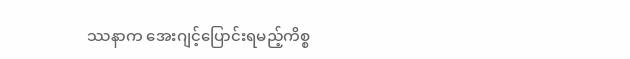ဿနာက အေးဂျင့်ပြောင်းရမည့်ကိစ္စ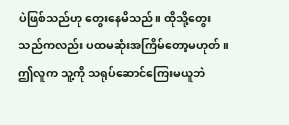ပဲဖြစ်သည်ဟု တွေးနေမိသည်။ ထိုသို့တွေးသည်ကလည်း ပထမဆုံးအကြိမ်တော့မဟုတ်။
ဤလူက သူ့ကို သရုပ်ဆောင်ကြေးမယူဘဲ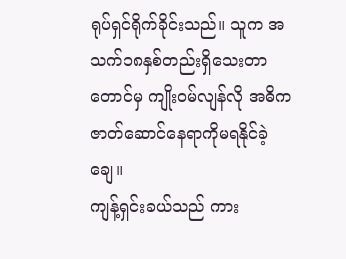ရုပ်ရှင်ရိုက်ခိုင်းသည်။ သူက အသက်၁၈နှစ်တည်းရှိသေးတာတောင်မှ ကျိုးဝမ်လျန်လို အဓိကဇာတ်ဆောင်နေရာကိုမရနိုင်ခဲ့ချေ။
ကျန့်ရှင်းခယ်သည် ကား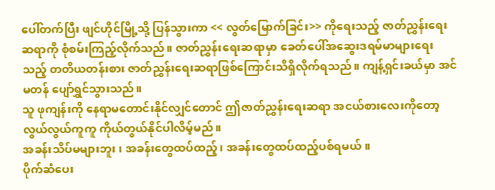ပေါ်တက်ပြီး ဖျင်ဟိုင်မြို့သို့ ပြန်သွားကာ << လွတ်မြောက်ခြင်း>> ကိုရေးသည့် ဇာတ်ညွှန်းရေးဆရာကို စုံစမ်းကြည့်လိုက်သည်။ ဇာတ်ညွှန်းရေးဆရာမှာ ခေတ်ပေါ်အဆွေးဒရမ်မာများရေးသည့် တတိယတန်းစား ဇာတ်ညွှန်းရေးဆရာဖြစ်ကြောင်းသိရှိလိုက်ရသည်။ ကျန့်ရှင်းခယ်မှာ အင်မတန် ပျော်ရွှင်သွားသည်။
သူ ဖုကျန်းကို နေရာမတောင်းနိုင်လျှင်တောင် ဤဇာတ်ညွှန်းရေးဆရာ အငယ်စားလေးကိုတော့ လွယ်လွယ်ကူကူ ကိုယ်တွယ်နိုင်ပါလိမ့်မည်။
အခန်းသိပ်မများဘူး၊ အခန်းတွေထပ်ထည့်၊ အခန်းတွေထပ်ထည့်ပစ်ရမယ်။
ပိုက်ဆံပေး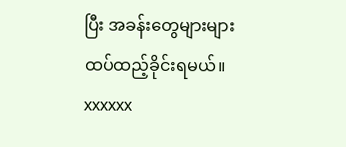ပြီး အခန်းတွေများများထပ်ထည့်ခိုင်းရမယ်။
xxxxxx